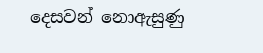දෙසවන් නොඇසුණු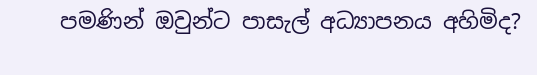පමණින් ඔවුන්ට පාසැල් අධ්‍යාපනය අහිමිද?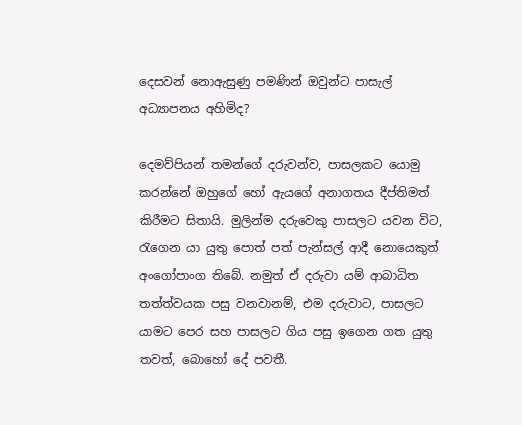දෙසවන් නොඇසුණු පමණින් ඔවුන්ට පාසැල් අධ්‍යාපනය අහිමිද?

දෙමව්පියන් තමන්ගේ දරුවන්ව, පාසලකට යොමු කරන්නේ ඔහුගේ හෝ ඇයගේ අනාගතය දීප්තිමත් කිරීමට සිතායි. මුලින්ම දරුවෙකු පාසලට යවන විට, රැගෙන යා යුතු පොත් පත් පැන්සල් ආදී නොයෙකුත් අංගෝපාංග තිබේ. නමුත් ඒ දරුවා යම් ආබාධිත තත්ත්වයක පසු වනවානම්, එම දරුවාට, පාසලට යාමට පෙර සහ පාසලට ගිය පසු ඉගෙන ගත යුතු තවත්, බොහෝ දේ පවතී.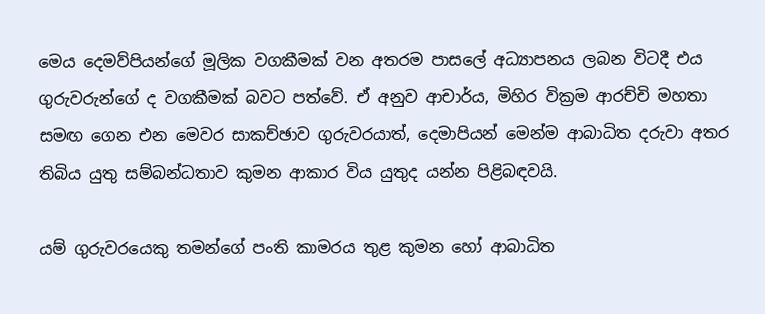මෙය දෙමව්පියන්ගේ මූලික වගකීමක් වන අතරම පාසලේ අධ්‍යාපනය ලබන විටදී එය ගුරුවරුන්ගේ ද වගකීමක් බවට පත්වේ. ඒ අනුව ආචාර්ය, මිහිර වික්‍රම ආරච්චි මහතා සමඟ ගෙන එන මෙවර සාකච්ඡාව ගුරුවරයාත්, දෙමාපියන් මෙන්ම ආබාධිත දරුවා අතර තිබිය යුතු සම්බන්ධතාව කුමන ආකාර විය යුතුද යන්න පිළිබඳවයි.

යම් ගුරුවරයෙකු තමන්ගේ පංති කාමරය තුළ කුමන හෝ ආබාධිත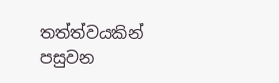තත්ත්වයකින් පසුවන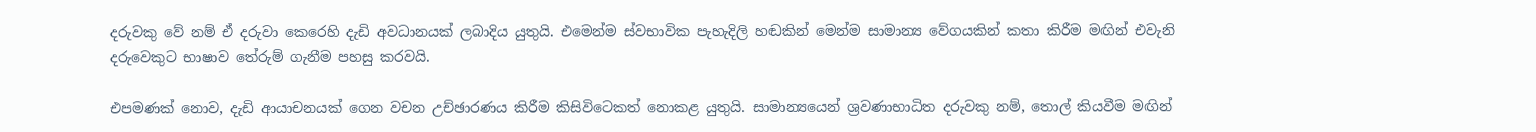දරුවකු වේ නම් ඒ දරුවා කෙරෙහි දැඩි අවධානයක් ලබාදිය යුතුයි. එමෙන්ම ස්වභාවික පැහැදිලි හඬකින් මෙන්ම සාමාන්‍ය වේගයකින් කතා කිරීම මඟින් එවැනි දරුවෙකුට භාෂාව තේරුම් ගැනීම පහසු කරවයි.

එපමණක් නොව, දැඩි ආයාචනයක් ගෙන වචන උච්ඡාරණය කිරීම කිසිවිටෙකත් නොකළ යුතුයි. සාමාන්‍යයෙන් ශ්‍රවණාභාධිත දරුවකු නම්, තොල් කියවීම මඟින්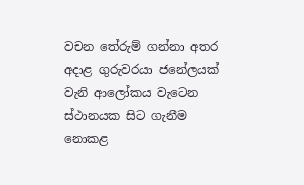වචන තේරුම් ගන්නා අතර අදාළ ගුරුවරයා ජනේලයක් වැනි ආලෝකය වැටෙන ස්ථානයක සිට ගැනීම නොකළ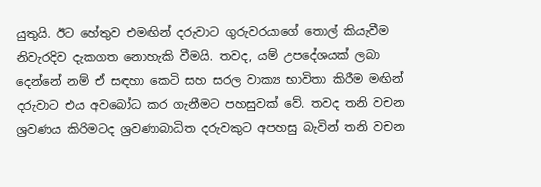යුතුයි. ඊට හේතුව එමඟින් දරුවාට ගුරුවරයාගේ තොල් කියැවීම නිවැරදිව දැකගත නොහැකි වීමයි. තවද, යම් උපදේශයක් ලබා දෙන්නේ නම් ඒ සඳහා කෙටි සහ සරල වාක්‍ය භාවිතා කිරීම මඟින් දරුවාට එය අවබෝධ කර ගැනීමට පහසුවක් වේ. තවද තනි වචන ශ්‍රවණය කිරිමටද ශ්‍රවණාබාධිත දරුවකුට අපහසු බැවින් තනි වචන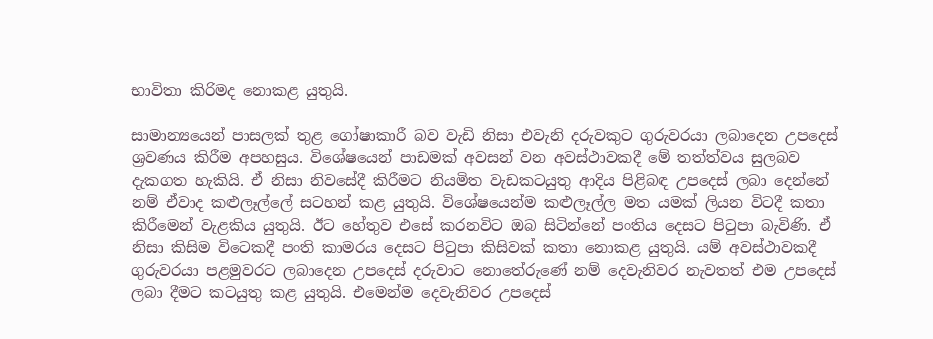භාවිතා කිරිමද නොකළ යුතුයි.

සාමාන්‍යයෙන් පාසලක් තුළ ගෝෂාකාරී බව වැඩි නිසා එවැනි දරුවකුට ගුරුවරයා ලබාදෙන උපදෙස් ශ්‍රවණය කිරීම අපහසුය. විශේෂයෙන් පාඩමක් අවසන් වන අවස්ථාවකදී මේ තත්ත්වය සුලබව දැකගත හැකියි. ඒ නිසා නිවසේදී කිරීමට නියමිත වැඩකටයුතු ආදිය පිළිබඳ උපදෙස් ලබා දෙන්නේ නම් ඒවාද කළුලෑල්ලේ සටහන් කළ යුතුයි. විශේෂයෙන්ම කළුලෑල්ල මත යමක් ලියන විටදී කතා කිරීමෙන් වැළකිය යුතුයි. ඊට හේතුව එසේ කරනවිට ඔබ සිටින්නේ පංතිය දෙසට පිටුපා බැවිණි. ඒ නිසා කිසිම විටෙකදී පංති කාමරය දෙසට පිටුපා කිසිවක් කතා නොකළ යුතුයි. යම් අවස්ථාවකදී ගුරුවරයා පළමුවරට ලබාදෙන උපදෙස් දරුවාට නොතේරුණේ නම් දෙවැනිවර නැවතත් එම උපදෙස් ලබා දීමට කටයුතු කළ යුතුයි. එමෙන්ම දෙවැනිවර උපදෙස්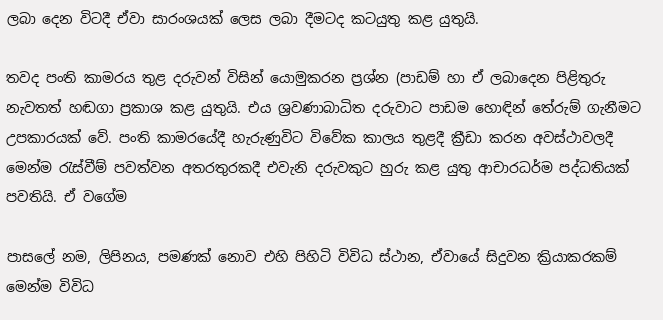ලබා දෙන විටදී ඒවා සාරංශයක් ලෙස ලබා දීමටද කටයුතු කළ යුතුයි.

තවද පංති කාමරය තුළ දරුවන් විසින් යොමුකරන ප්‍රශ්න (පාඩම් හා ඒ ලබාදෙන පිළිතුරු නැවතත් හඬගා ප්‍රකාශ කළ යුතුයි. එය ශ්‍රවණාබාධිත දරුවාට පාඩම හොඳින් තේරුම් ගැනීමට උපකාරයක් වේ. පංති කාමරයේදී හැරුණුවිට විවේක කාලය තුළදී ක්‍රීඩා කරන අවස්ථාවලදී මෙන්ම රැස්වීම් පවත්වන අතරතුරකදී එවැනි දරුවකුට හුරු කළ යුතු ආචාරධර්ම පද්ධතියක් පවතියි. ඒ වගේම

පාසලේ නම, ලිපිනය, පමණක් නොව එහි පිහිටි විවිධ ස්ථාන, ඒවායේ සිදුවන ක්‍රියාකරකම් මෙන්ම විවිධ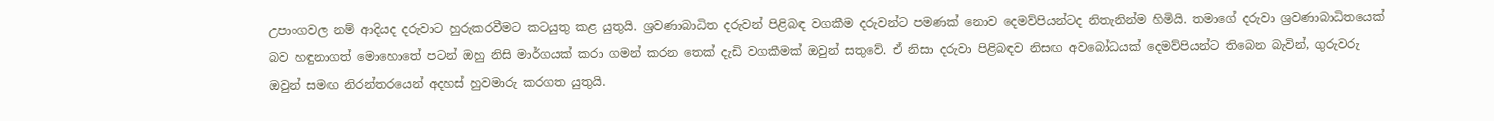උපාංගවල නම් ආදියද දරුවාට හුරුකරවීමට කටයුතු කළ යුතුයි. ශ්‍රවණාබාධිත දරුවන් පිළිබඳ වගකීම දරුවන්ට පමණක් නොව දෙමව්පියන්ටද නිතැනින්ම හිමියි. තමාගේ දරුවා ශ්‍රවණාබාධිතයෙක් බව හඳුනාගත් මොහොතේ පටන් ඔහු නිසි මාර්ගයක් කරා ගමන් කරන තෙක් දැඩි වගකීමක් ඔවුන් සතුවේ. ඒ නිසා දරුවා පිළිබඳව නිසඟ අවබෝධයක් දෙමව්පියන්ට තිබෙන බැවින්, ගුරුවරු ඔවුන් සමඟ නිරන්තරයෙන් අදහස් හුවමාරු කරගත යුතුයි.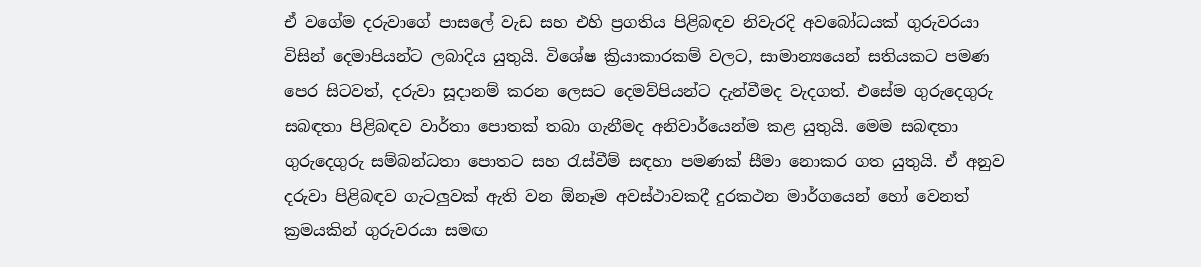ඒ වගේම දරුවාගේ පාසලේ වැඩ සහ එහි ප්‍රගතිය පිළිබඳව නිවැරදි අවබෝධයක් ගුරුවරයා විසින් දෙමාපියන්ට ලබාදිය යුතුයි. විශේෂ ක්‍රියාකාරකම් වලට, සාමාන්‍යයෙන් සතියකට පමණ පෙර සිටවත්, දරුවා සූදානම් කරන ලෙසට දෙමව්පියන්ට දැන්වීමද වැදගත්. එසේම ගුරුදෙගුරු සබඳතා පිළිබඳව වාර්තා පොතක් තබා ගැනීමද අනිවාර්යෙන්ම කළ යුතුයි. මෙම සබඳතා ගුරුදෙගුරු සම්බන්ධතා පොතට සහ රැස්වීම් සඳහා පමණක් සීමා නොකර ගත යුතුයි. ඒ අනුව දරුවා පිළිබඳව ගැටලුවක් ඇති වන ඕනෑම අවස්ථාවකදී දුරකථන මාර්ගයෙන් හෝ වෙනත් ක්‍රමයකින් ගුරුවරයා සමඟ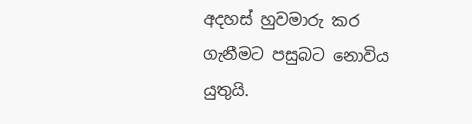අදහස් හුවමාරු කර ගැනීමට පසුබට නොවිය යුතුයි.